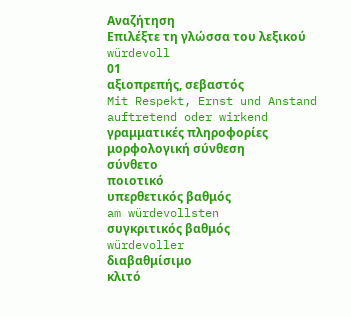Αναζήτηση
Επιλέξτε τη γλώσσα του λεξικού
würdevoll
01
αξιοπρεπής, σεβαστός
Mit Respekt, Ernst und Anstand auftretend oder wirkend
γραμματικές πληροφορίες
μορφολογική σύνθεση
σύνθετο
ποιοτικό
υπερθετικός βαθμός
am würdevollsten
συγκριτικός βαθμός
würdevoller
διαβαθμίσιμο
κλιτό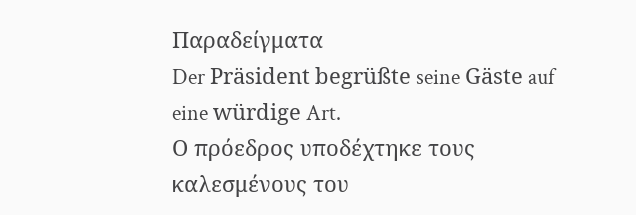Παραδείγματα
Der Präsident begrüßte seine Gäste auf eine würdige Art.
Ο πρόεδρος υποδέχτηκε τους καλεσμένους του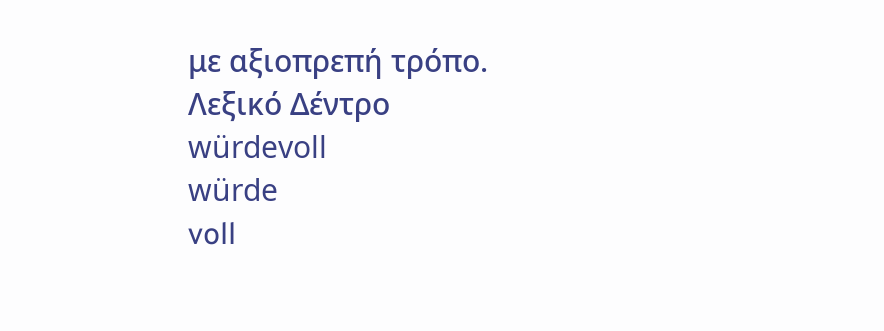με αξιοπρεπή τρόπο.
Λεξικό Δέντρο
würdevoll
würde
voll